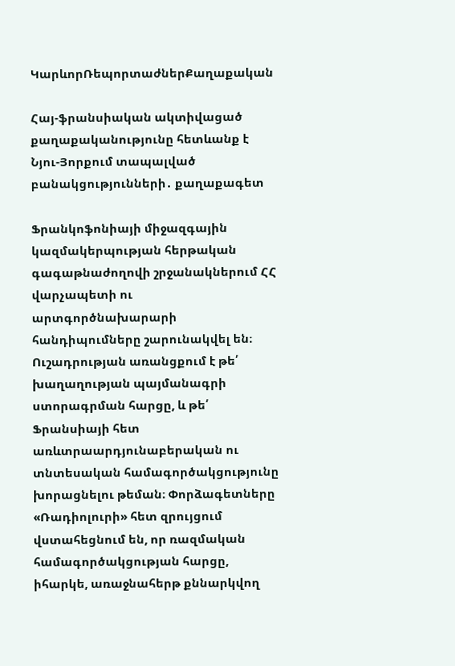ԿարևորՌեպորտաժներՔաղաքական

Հայ-ֆրանսիական ակտիվացած քաղաքականությունը հետևանք է Նյու-Յորքում տապալված բանակցությունների․ քաղաքագետ

Ֆրանկոֆոնիայի միջազգային կազմակերպության հերթական գագաթնաժողովի շրջանակներում ՀՀ վարչապետի ու արտգործնախարարի հանդիպումները շարունակվել են։ Ուշադրության առանցքում է թե՛ խաղաղության պայմանագրի ստորագրման հարցը, և թե՛ Ֆրանսիայի հետ առևտրաարդյունաբերական ու տնտեսական համագործակցությունը խորացնելու թեման։ Փորձագետները «Ռադիոլուրի» հետ զրույցում վստահեցնում են, որ ռազմական համագործակցության հարցը, իհարկե, առաջնահերթ քննարկվող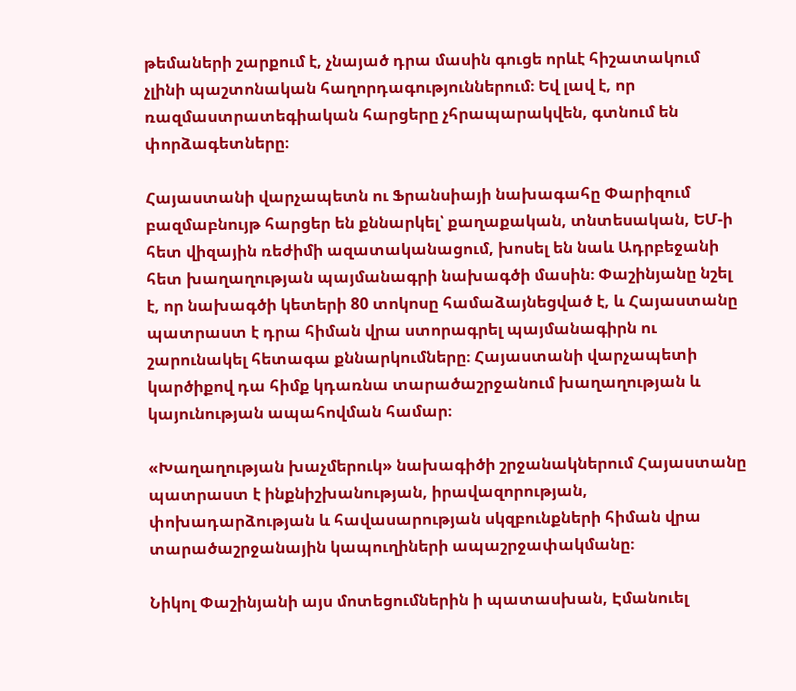թեմաների շարքում է, չնայած դրա մասին գուցե որևէ հիշատակում չլինի պաշտոնական հաղորդագություններում։ Եվ լավ է, որ ռազմաստրատեգիական հարցերը չհրապարակվեն, գտնում են փորձագետները։

Հայաստանի վարչապետն ու Ֆրանսիայի նախագահը Փարիզում բազմաբնույթ հարցեր են քննարկել՝ քաղաքական, տնտեսական, ԵՄ-ի հետ վիզային ռեժիմի ազատականացում, խոսել են նաև Ադրբեջանի հետ խաղաղության պայմանագրի նախագծի մասին։ Փաշինյանը նշել է, որ նախագծի կետերի 80 տոկոսը համաձայնեցված է, և Հայաստանը պատրաստ է դրա հիման վրա ստորագրել պայմանագիրն ու շարունակել հետագա քննարկումները։ Հայաստանի վարչապետի կարծիքով դա հիմք կդառնա տարածաշրջանում խաղաղության և կայունության ապահովման համար։

«Խաղաղության խաչմերուկ» նախագիծի շրջանակներում Հայաստանը պատրաստ է ինքնիշխանության, իրավազորության, փոխադարձության և հավասարության սկզբունքների հիման վրա տարածաշրջանային կապուղիների ապաշրջափակմանը։

Նիկոլ Փաշինյանի այս մոտեցումներին ի պատասխան, Էմանուել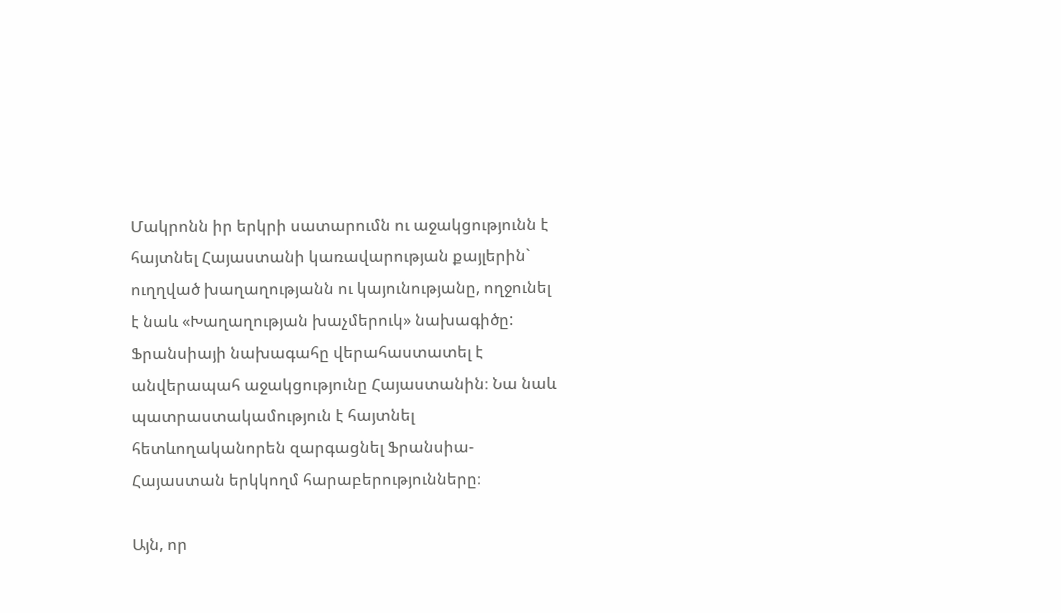Մակրոնն իր երկրի սատարումն ու աջակցությունն է հայտնել Հայաստանի կառավարության քայլերին` ուղղված խաղաղությանն ու կայունությանը, ողջունել է նաև «Խաղաղության խաչմերուկ» նախագիծը: Ֆրանսիայի նախագահը վերահաստատել է անվերապահ աջակցությունը Հայաստանին։ Նա նաև պատրաստակամություն է հայտնել հետևողականորեն զարգացնել Ֆրանսիա-Հայաստան երկկողմ հարաբերությունները։

Այն, որ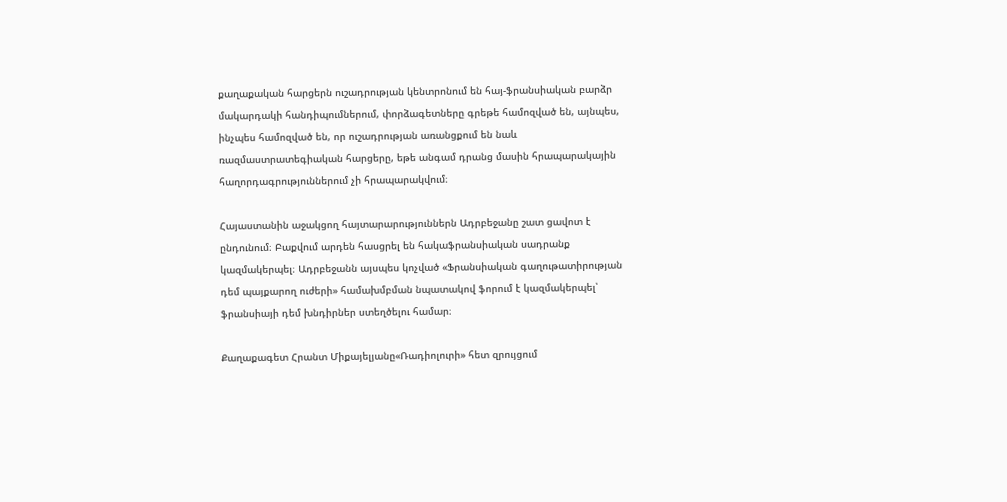քաղաքական հարցերն ուշադրության կենտրոնում են հայ-ֆրանսիական բարձր մակարդակի հանդիպումներում, փորձագետները գրեթե համոզված են, այնպես, ինչպես համոզված են, որ ուշադրության առանցքում են նաև ռազմաստրատեգիական հարցերը, եթե անգամ դրանց մասին հրապարակային հաղորդագրություններում չի հրապարակվում։

Հայաստանին աջակցող հայտարարություններն Ադրբեջանը շատ ցավոտ է ընդունում։ Բաքվում արդեն հասցրել են հակաֆրանսիական սադրանք կազմակերպել։ Ադրբեջանն այսպես կոչված «Ֆրանսիական գաղութատիրության դեմ պայքարող ուժերի» համախմբման նպատակով ֆորում է կազմակերպել՝ ֆրանսիայի դեմ խնդիրներ ստեղծելու համար։

Քաղաքագետ Հրանտ Միքայելյանը«Ռադիոլուրի» հետ զրույցում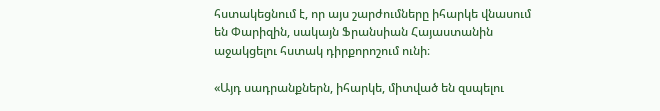հստակեցնում է, որ այս շարժումները իհարկե վնասում են Փարիզին, սակայն Ֆրանսիան Հայաստանին աջակցելու հստակ դիրքորոշում ունի։

«Այդ սադրանքներն, իհարկե, միտված են զսպելու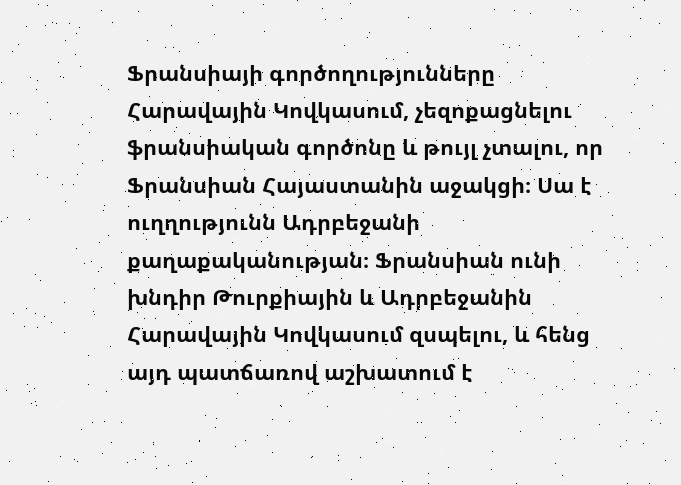Ֆրանսիայի գործողությունները Հարավային Կովկասում, չեզոքացնելու ֆրանսիական գործոնը և թույլ չտալու, որ Ֆրանսիան Հայաստանին աջակցի։ Սա է ուղղությունն Ադրբեջանի քաղաքականության։ Ֆրանսիան ունի խնդիր Թուրքիային և Ադրբեջանին Հարավային Կովկասում զսպելու, և հենց այդ պատճառով աշխատում է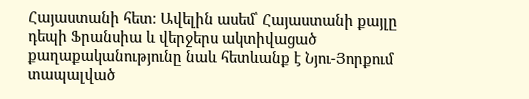Հայաստանի հետ։ Ավելին ասեմ՝ Հայաստանի քայլը դեպի Ֆրանսիա և վերջերս ակտիվացած քաղաքականությունը նաև հետևանք է Նյու-Յորքում տապալված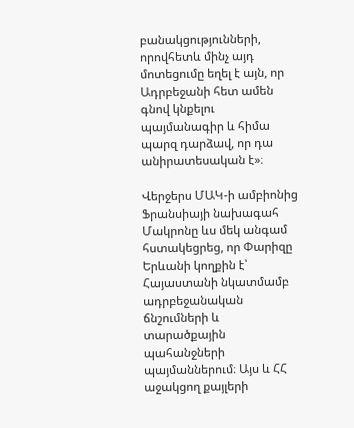բանակցությունների, որովհետև մինչ այդ մոտեցումը եղել է այն, որ Ադրբեջանի հետ ամեն գնով կնքելու պայմանագիր և հիմա պարզ դարձավ, որ դա անիրատեսական է»։

Վերջերս ՄԱԿ-ի ամբիոնից Ֆրանսիայի նախագահ Մակրոնը ևս մեկ անգամ հստակեցրեց, որ Փարիզը Երևանի կողքին է՝ Հայաստանի նկատմամբ ադրբեջանական ճնշումների և տարածքային պահանջների պայմաններում։ Այս և ՀՀ աջակցող քայլերի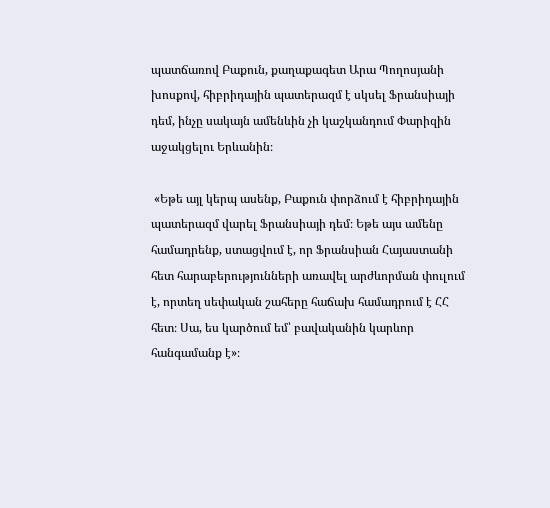պատճառով Բաքուն, քաղաքագետ Արա Պողոսյանի խոսքով, հիբրիդային պատերազմ է սկսել Ֆրանսիայի դեմ, ինչը սակայն ամենևին չի կաշկանդում Փարիզին աջակցելու Երևանին։

 «Եթե այլ կերպ ասենք, Բաքուն փորձում է հիբրիդային պատերազմ վարել Ֆրանսիայի դեմ։ Եթե այս ամենը համադրենք, ստացվում է, որ Ֆրանսիան Հայաստանի հետ հարաբերությունների առավել արժևորման փուլում է, որտեղ սեփական շահերը հաճախ համադրում է ՀՀ հետ։ Սա, ես կարծում եմ՝ բավականին կարևոր հանգամանք է»։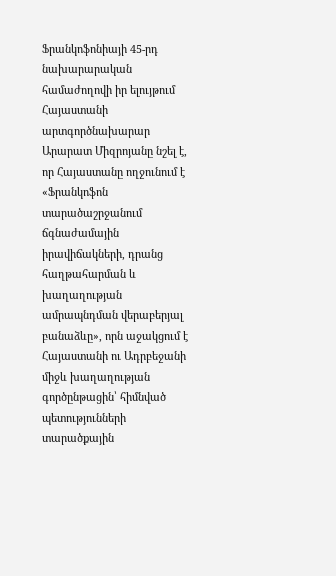Ֆրանկոֆոնիայի 45-րդ նախարարական համաժողովի իր ելույթում Հայաստանի արտգործնախարար Արարատ Միզրոյանը նշել է, որ Հայաստանը ողջունում է «Ֆրանկոֆոն տարածաշրջանում ճգնաժամային իրավիճակների, դրանց հաղթահարման և խաղաղության ամրապնդման վերաբերյալ բանաձևը», որն աջակցում է Հայաստանի ու Ադրբեջանի միջև խաղաղության գործընթացին՝ հիմնված պետությունների տարածքային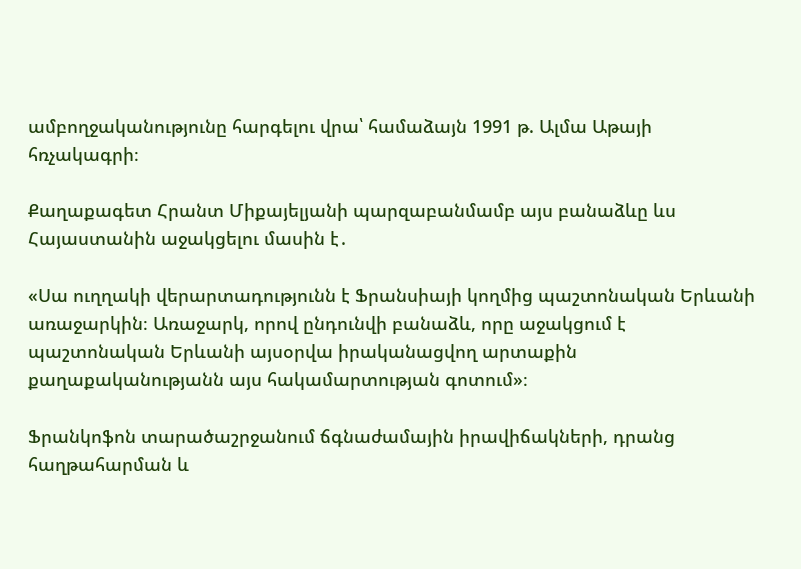ամբողջականությունը հարգելու վրա՝ համաձայն 1991 թ. Ալմա Աթայի հռչակագրի։

Քաղաքագետ Հրանտ Միքայելյանի պարզաբանմամբ այս բանաձևը ևս Հայաստանին աջակցելու մասին է․

«Սա ուղղակի վերարտադությունն է Ֆրանսիայի կողմից պաշտոնական Երևանի առաջարկին։ Առաջարկ, որով ընդունվի բանաձև, որը աջակցում է պաշտոնական Երևանի այսօրվա իրականացվող արտաքին քաղաքականությանն այս հակամարտության գոտում»։

Ֆրանկոֆոն տարածաշրջանում ճգնաժամային իրավիճակների, դրանց հաղթահարման և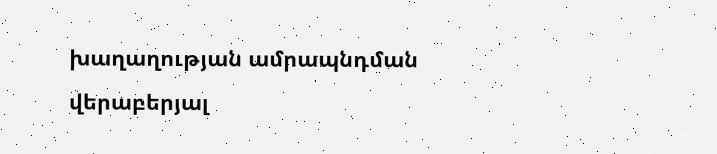խաղաղության ամրապնդման վերաբերյալ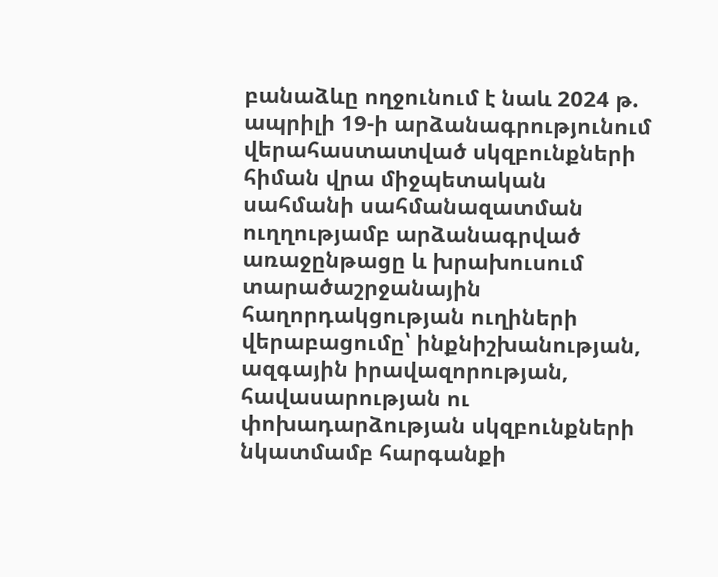բանաձևը ողջունում է նաև 2024 թ. ապրիլի 19-ի արձանագրությունում վերահաստատված սկզբունքների հիման վրա միջպետական սահմանի սահմանազատման ուղղությամբ արձանագրված առաջընթացը և խրախուսում տարածաշրջանային հաղորդակցության ուղիների վերաբացումը՝ ինքնիշխանության, ազգային իրավազորության, հավասարության ու փոխադարձության սկզբունքների նկատմամբ հարգանքի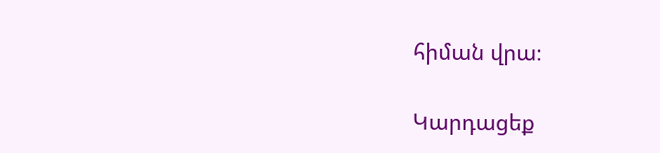հիման վրա։

Կարդացեք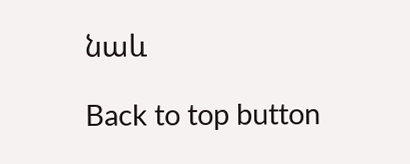նաև

Back to top button